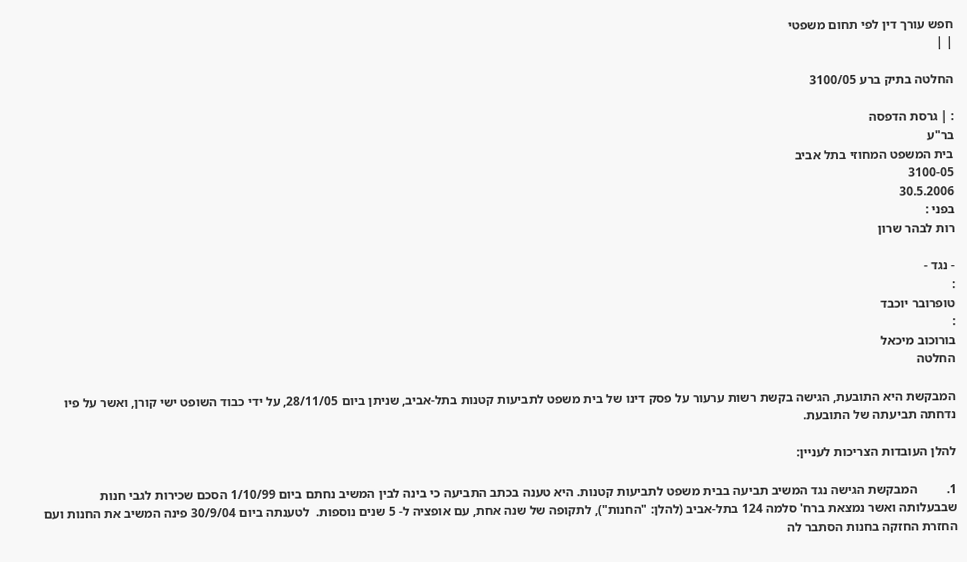חפש עורך דין לפי תחום משפטי
| |

החלטה בתיק ברע 3100/05

: | גרסת הדפסה
בר"ע
בית המשפט המחוזי בתל אביב
3100-05
30.5.2006
בפני :
רות לבהר שרון

- נגד -
:
טופרובר יוכבד
:
בורוכוב מיכאל
החלטה

המבקשת היא התובעת, הגישה בקשת רשות ערעור על פסק דינו של בית משפט לתביעות קטנות בתל-אביב, שניתן ביום 28/11/05, על ידי כבוד השופט ישי קורן, ואשר על פיו נדחתה תביעתה של התובעת.

להלן העובדות הצריכות לעניין:

1.         המבקשת הגישה נגד המשיב תביעה בבית משפט לתביעות קטנות. היא טענה בכתב התביעה כי בינה לבין המשיב נחתם ביום 1/10/99 הסכם שכירות לגבי חנות שבבעלותה ואשר נמצאת ברח' סלמה 124 בתל-אביב (להלן: "החנות"), לתקופה של שנה אחת, עם אופציה ל- 5 שנים נוספות.  לטענתה ביום 30/9/04 פינה המשיב את החנות ועם החזרת החזקה בחנות הסתבר לה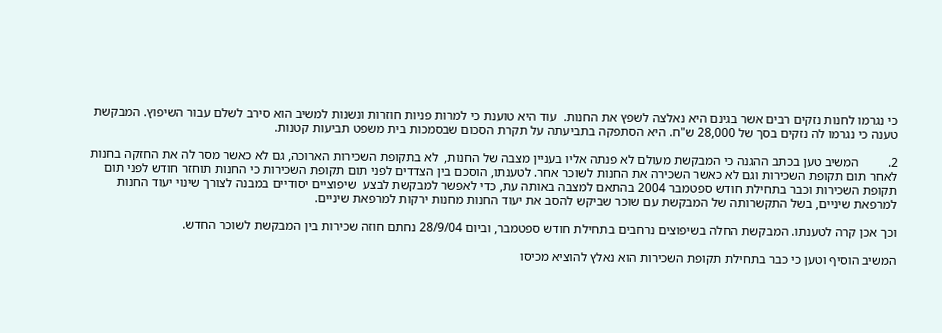כי נגרמו לחנות נזקים רבים אשר בגינם היא נאלצה לשפץ את החנות.  עוד היא טוענת כי למרות פניות חוזרות ונשנות למשיב הוא סירב לשלם עבור השיפוץ. המבקשת טענה כי נגרמו לה נזקים בסך של 28,000 ש"ח. היא הסתפקה בתביעתה על תקרת הסכום שבסמכות בית משפט תביעות קטנות.

2.         המשיב טען בכתב ההגנה כי המבקשת מעולם לא פנתה אליו בעניין מצבה של החנות,  לא בתקופת השכירות הארוכה, גם לא כאשר מסר לה את החזקה בחנות לאחר תום תקופת השכירות וגם לא כאשר השכירה את החנות לשוכר אחר. לטענתו, הוסכם בין הצדדים לפני תום תקופת השכירות כי החנות תוחזר חודש לפני תום תקופת השכירות וכבר בתחילת חודש ספטמבר 2004 בהתאם למצבה באותה עת, כדי לאפשר למבקשת לבצע  שיפוציים יסודיים במבנה לצורך שינוי יעוד החנות למרפאת שיניים, בשל התקשרותה של המבקשת עם שוכר שביקש להסב את יעוד החנות מחנות ירקות למרפאת שיניים.

וכך אכן קרה לטענתו. המבקשת החלה בשיפוצים נרחבים בתחילת חודש ספטמבר, וביום 28/9/04 נחתם חוזה שכירות בין המבקשת לשוכר החדש.

המשיב הוסיף וטען כי כבר בתחילת תקופת השכירות הוא נאלץ להוציא מכיסו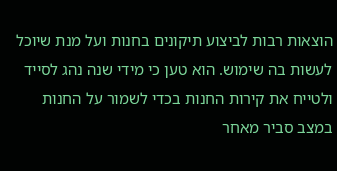הוצאות רבות לביצוע תיקונים בחנות ועל מנת שיוכל לעשות בה שימוש. הוא טען כי מידי שנה נהג לסייד ולטייח את קירות החנות בכדי לשמור על החנות במצב סביר מאחר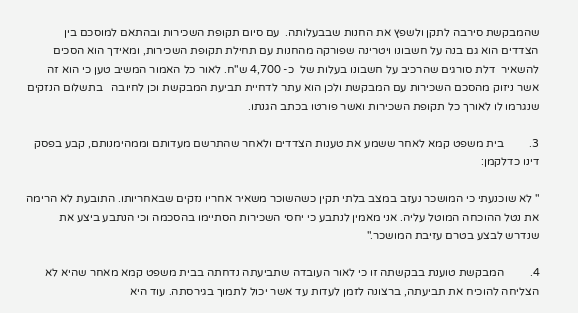שהמבקשת סירבה לתקן ולשפץ את החנות שבבעלותה.  עם סיום תקופת השכירות ובהתאם למוסכם בין הצדדים הוא גם בנה על חשבונו ויטרינה שפורקה מהחנות עם תחילת תקופת השכירות, ומאידך הוא הסכים להשאיר  דלת סורגים שהרכיב על חשבונו בעלות של  כ- 4,700 ש"ח. לאור כל האמור המשיב טען כי הוא זה אשר ניזוק מהסכם השכירות עם המבקשת ולכן הוא עתר לדחיית תביעת המבקשת וכן לחיובה   בתשלום הנזקים שנגרמו לו לאורך כל תקופת השכירות ואשר פורטו בכתב הגנתו.

3.         בית משפט קמא לאחר ששמע את טענות הצדדים ולאחר שהתרשם מעדותם וממהימנותם, קבע בפסק דינו כדלקמן:

" לא שוכנעתי כי המושכר נעזב במצב בלתי תקין כשהשוכר משאיר אחריו נזקים שבאחריותו. התובעת לא הרימה את נטל ההוכחה המוטל עליה. אני מאמין לנתבע כי יחסי השכירות הסתיימו בהסכמה וכי הנתבע ביצע את שנדרש לבצע בטרם עזיבת המושכר."

4.         המבקשת טוענת בבקשתה זו כי לאור העובדה שתביעתה נדחתה בבית משפט קמא מאחר שהיא לא הצליחה להוכיח את תביעתה, ברצונה לזמן לעדות עד אשר יכול לתמוך בגירסתה. עוד היא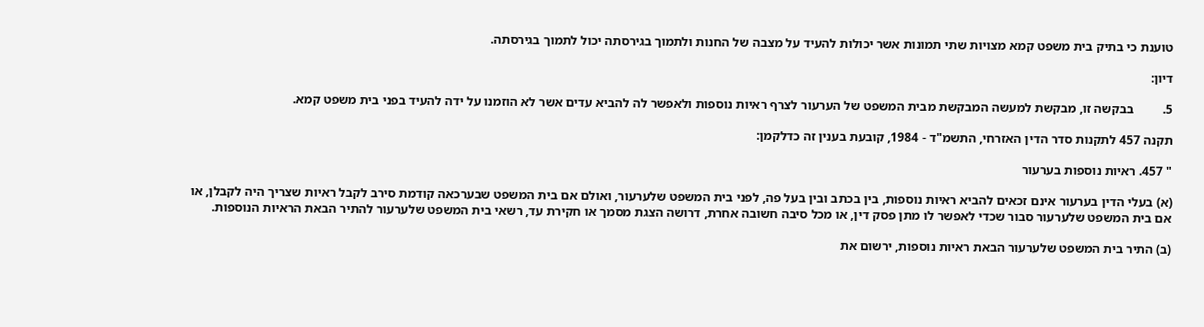טוענת כי בתיק בית משפט קמא מצויות שתי תמונות אשר יכולות להעיד על מצבה של החנות ולתמוך בגירסתה יכול לתמוך בגירסתה.

דיון:

5.         בבקשה זו, מבקשת למעשה המבקשת מבית המשפט של הערעור לצרף ראיות נוספות ולאפשר לה להביא עדים אשר לא הוזמנו על ידה להעיד בפני בית משפט קמא.

תקנה 457 לתקנות סדר הדין האזרחי, התשמ"ד - 1984, קובעת בענין זה כדלקמן:

" 457. ראיות נוספות בערעור

(א) בעלי הדין בערעור אינם זכאים להביא ראיות נוספות, בין בכתב ובין בעל פה, לפני בית המשפט שלערעור, ואולם אם בית המשפט שבערכאה קודמת סירב לקבל ראיות שצריך היה לקבלן, או אם בית המשפט שלערעור סבור שכדי לאפשר לו מתן פסק דין, או מכל סיבה חשובה אחרת, דרושה הצגת מסמך או חקירת עד, רשאי בית המשפט שלערעור להתיר הבאת הראיות הנוספות.

(ב) התיר בית המשפט שלערעור הבאת ראיות נוספות, ירשום את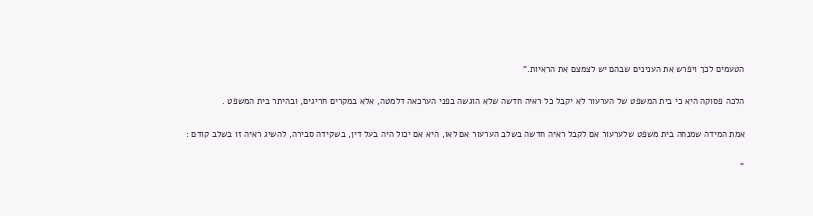הטעמים לכך ויפרש את הענינים שבהם יש לצמצם את הראיות."

הלכה פסוקה היא כי בית המשפט של הערעור לא יקבל כל ראיה חדשה שלא הוגשה בפני הערכאה דלמטה, אלא במקרים חריגים, ובהיתר בית המשפט .

אמת המידה שמנחה בית משפט שלערעור אם לקבל ראיה חדשה בשלב הערעור אם לאו, היא אם יכול היה בעל דין, בשקידה סבירה, להשיג ראיה זו בשלב קודם :

"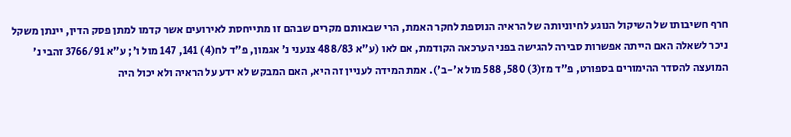חרף חשיבותו של השיקול הנוגע לחיוניותה של הראיה הנוספת לחקר האמת, הרי שבאותם מקרים שבהם זו מתייחסת לאירועים אשר קדמו למתן פסק הדין, יינתן משקל ניכר לשאלה האם הייתה אפשרות סבירה להגישה בפני הערכאה הקודמת, אם לאו (ע"א 488/83 צנעני נ' אגמון, פ"ד לח(4) 141, 147 מול ו'; ע"א 3766/91 זהבי נ' המועצה להסדר ההימורים בספורט, פ"ד מז(3) 580, 588 מול א'-ב'). אמת המידה לעניין זה היא, האם המבקש לא ידע על הראיה ולא יכול היה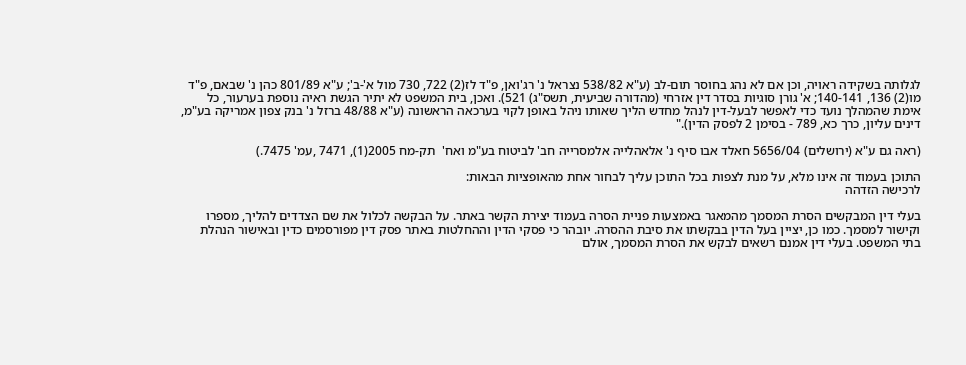לגלותה בשקידה ראויה, וכן אם לא נהג בחוסר תום-לב (ע"א 538/82 נצראל נ' רג'ואן, פ"ד לז(2) 722, 730 מול א'-ב'; ע"א 801/89 כהן נ' שבאם, פ"ד מו(2) 136, 140-141; א' גורן סוגיות בסדר דין אזרחי (מהדורה שביעית, תשס"ג) 521). ואכן, בית המשפט לא יתיר הגשת ראיה נוספת בערעור, כל אימת שהמהלך נועד כדי לאפשר לבעל-דין לנהל מחדש הליך שאותו ניהל באופן לקוי בערכאה הראשונה (ע"א 48/88 ברזל נ' בנק צפון אמריקה בע"מ, דינים עליון, כרך כא, 789 - בסימן 2 לפסק הדין)."

(ראה גם ע"א (ירושלים) 5656/04 חאלד אבו סיף נ' אלאהלייה אלמסרייה חב' לביטוח בע"מ ואח'  תק-מח 2005(1), 7471 ,עמ' 7475.)

התוכן בעמוד זה אינו מלא, על מנת לצפות בכל התוכן עליך לבחור אחת מהאופציות הבאות:
לרכישה הזדהה

בעלי דין המבקשים הסרת המסמך מהמאגר באמצעות פניית הסרה בעמוד יצירת הקשר באתר. על הבקשה לכלול את שם הצדדים להליך, מספרו וקישור למסמך. כמו כן, יציין בעל הדין בבקשתו את סיבת ההסרה. יובהר כי פסקי הדין וההחלטות באתר פסק דין מפורסמים כדין ובאישור הנהלת בתי המשפט. בעלי דין אמנם רשאים לבקש את הסרת המסמך, אולם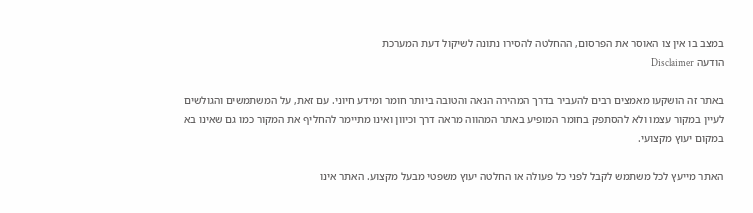במצב בו אין צו האוסר את הפרסום, ההחלטה להסירו נתונה לשיקול דעת המערכת
הודעה Disclaimer

באתר זה הושקעו מאמצים רבים להעביר בדרך המהירה הנאה והטובה ביותר חומר ומידע חיוני. עם זאת, על המשתמשים והגולשים לעיין במקור עצמו ולא להסתפק בחומר המופיע באתר המהווה מראה דרך וכיוון ואינו מתיימר להחליף את המקור כמו גם שאינו בא במקום יעוץ מקצועי.

האתר מייעץ לכל משתמש לקבל לפני כל פעולה או החלטה יעוץ משפטי מבעל מקצוע. האתר אינו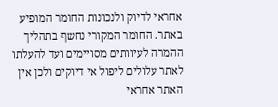אחראי לדיוק ולנכונות החומר המופיע באתר. החומר המקורי נחשף בתהליך ההמרה לעיוותים מסויימים ועד להעלתו לאתר עלולים ליפול אי דיוקים ולכן אין האתר אחראי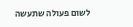לשום פעולה שתעשה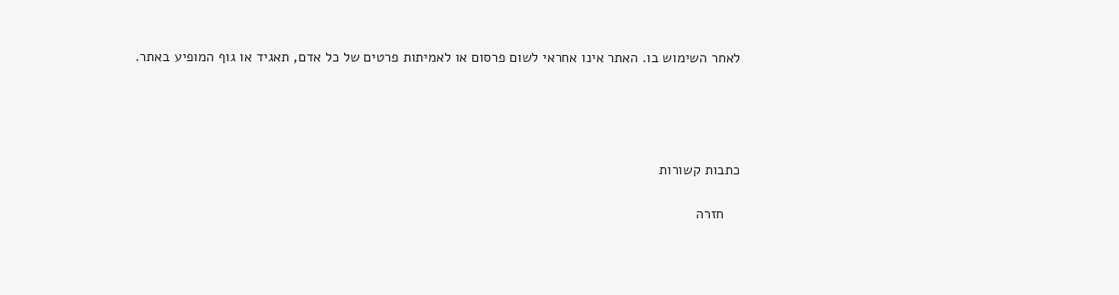לאחר השימוש בו. האתר אינו אחראי לשום פרסום או לאמיתות פרטים של כל אדם, תאגיד או גוף המופיע באתר.




כתבות קשורות

    חזרה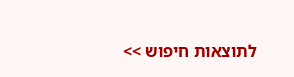לתוצאות חיפוש >>